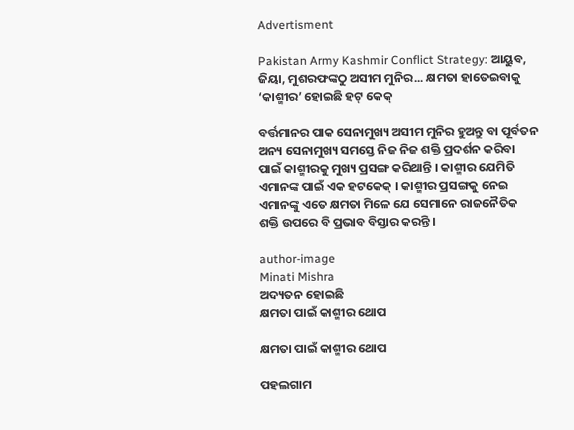Advertisment

Pakistan Army Kashmir Conflict Strategy: ଆୟୁବ, ଜିୟା, ମୁଶରଫଙ୍କଠୁ ଅସୀମ ମୁନିର... କ୍ଷମତା ହାତେଇବାକୁ ‘କାଶ୍ମୀର’ ହୋଇଛି ହଟ୍ କେକ୍

ବର୍ତ୍ତମାନର ପାକ ସେନାମୁଖ୍ୟ ଅସୀମ ମୁନିର ହୁଅନ୍ତୁ ବା ପୂର୍ବତନ ଅନ୍ୟ ସେନାମୁଖ୍ୟ ସମସ୍ତେ ନିଜ ନିଜ ଶକ୍ତି ପ୍ରଦର୍ଶନ କରିବା ପାଇଁ କାଶ୍ମୀରକୁ ମୁଖ୍ୟ ପ୍ରସଙ୍ଗ କରିଥାନ୍ତି । କାଶ୍ମୀର ଯେମିତି ଏମାନଙ୍କ ପାଇଁ ଏକ ହଟକେକ୍ । କାଶ୍ମୀର ପ୍ରସଙ୍ଗକୁ ନେଇ ଏମାନଙ୍କୁ ଏତେ କ୍ଷମତା ମିଳେ ଯେ ସେମାନେ ରାଜନୈତିକ ଶକ୍ତି ଉପରେ ବି ପ୍ରଭାବ ବିସ୍ତାର କରନ୍ତି ।

author-image
Minati Mishra
ଅଦ୍ୟତନ ହୋଇଛି
କ୍ଷମତା ପାଇଁ କାଶ୍ମୀର ଥୋପ

କ୍ଷମତା ପାଇଁ କାଶ୍ମୀର ଥୋପ

ପହଲଗାମ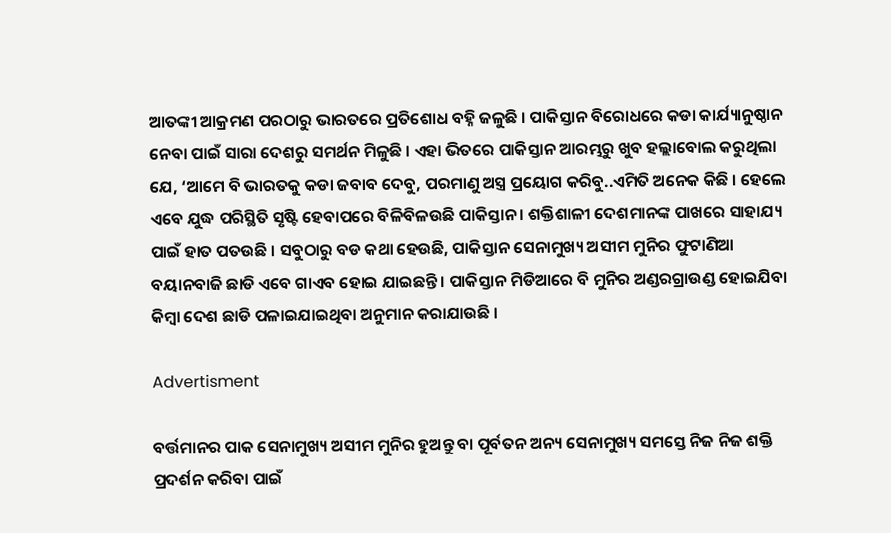ଆତଙ୍କୀ ଆକ୍ରମଣ ପରଠାରୁ ଭାରତରେ ପ୍ରତିଶୋଧ ବହ୍ନି ଜଳୁଛି । ପାକିସ୍ତାନ ବିରୋଧରେ କଡା କାର୍ଯ୍ୟାନୁଷ୍ଠାନ ନେବା ପାଇଁ ସାରା ଦେଶରୁ ସମର୍ଥନ ମିଳୁଛି । ଏହା ଭିତରେ ପାକିସ୍ତାନ ଆରମ୍ଭରୁ ଖୁବ ହଲ୍ଲାବୋଲ କରୁଥିଲା ଯେ, ‘ଆମେ ବି ଭାରତକୁ କଡା ଜବାବ ଦେବୁ, ପରମାଣୁ ଅସ୍ତ୍ର ପ୍ରୟୋଗ କରିବୁ..ଏମିତି ଅନେକ କିଛି । ହେଲେ ଏବେ ଯୁଦ୍ଧ ପରିସ୍ଥିତି ସୃଷ୍ଟି ହେବାପରେ ବିଳିବିଳଉଛି ପାକିସ୍ତାନ । ଶକ୍ତିଶାଳୀ ଦେଶମାନଙ୍କ ପାଖରେ ସାହାଯ୍ୟ ପାଇଁ ହାତ ପତଉଛି । ସବୁଠାରୁ ବଡ କଥା ହେଉଛି, ପାକିସ୍ତାନ ସେନାମୁଖ୍ୟ ଅସୀମ ମୁନିର ଫୁଟାଣିଆ ବୟାନବାଜି ଛାଡି ଏବେ ଗାଏବ ହୋଇ ଯାଇଛନ୍ତି । ପାକିସ୍ତାନ ମିଡିଆରେ ବି ମୁନିର ଅଣ୍ଡରଗ୍ରାଉଣ୍ଡ ହୋଇଯିବା କିମ୍ବା ଦେଶ ଛାଡି ପଳାଇଯାଇଥିବା ଅନୁମାନ କରାଯାଉଛି ।

Advertisment

ବର୍ତ୍ତମାନର ପାକ ସେନାମୁଖ୍ୟ ଅସୀମ ମୁନିର ହୁଅନ୍ତୁ ବା ପୂର୍ବତନ ଅନ୍ୟ ସେନାମୁଖ୍ୟ ସମସ୍ତେ ନିଜ ନିଜ ଶକ୍ତି ପ୍ରଦର୍ଶନ କରିବା ପାଇଁ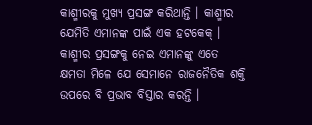କାଶ୍ମୀରକୁ ମୁଖ୍ୟ ପ୍ରସଙ୍ଗ କରିଥାନ୍ତି । କାଶ୍ମୀର ଯେମିତି ଏମାନଙ୍କ ପାଇଁ ଏକ ହଟକେକ୍ । କାଶ୍ମୀର ପ୍ରସଙ୍ଗକୁ ନେଇ ଏମାନଙ୍କୁ ଏତେ କ୍ଷମତା ମିଳେ ଯେ ସେମାନେ ରାଜନୈତିକ ଶକ୍ତି ଉପରେ ବି ପ୍ରଭାବ ବିସ୍ତାର କରନ୍ତି ।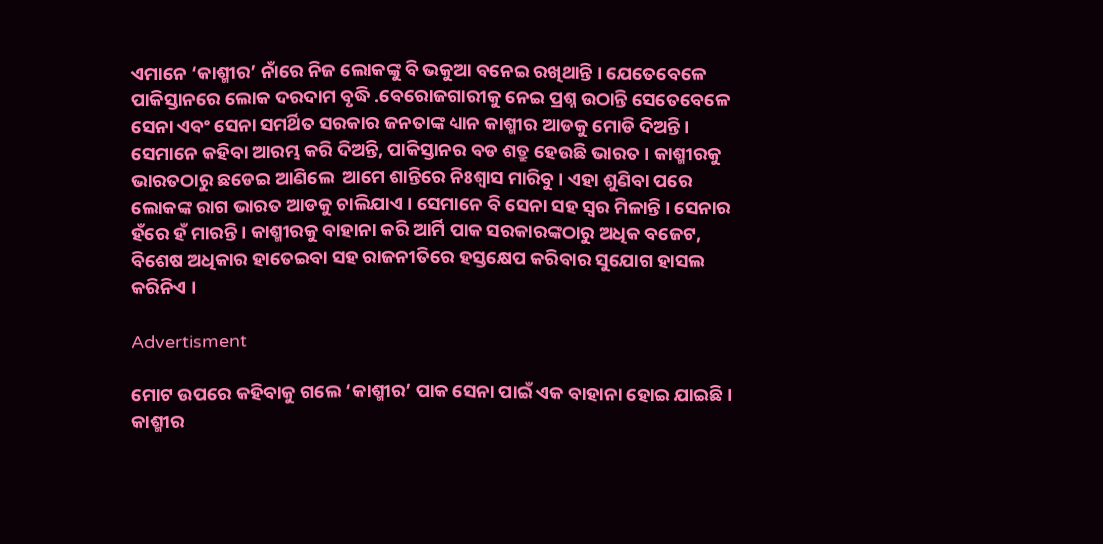ଏମାନେ ‘କାଶ୍ମୀର’ ନାଁରେ ନିଜ ଲୋକଙ୍କୁ ବି ଭକୁଆ ବନେଇ ରଖିଥାନ୍ତି । ଯେତେବେଳେ ପାକିସ୍ତାନରେ ଲୋକ ଦରଦାମ ବୃଦ୍ଧି .ବେରୋଜଗାରୀକୁ ନେଇ ପ୍ରଶ୍ନ ଉଠାନ୍ତି ସେତେବେଳେ ସେନା ଏବଂ ସେନା ସମର୍ଥିତ ସରକାର ଜନତାଙ୍କ ଧ୍ୟାନ କାଶ୍ମୀର ଆଡକୁ ମୋଡି ଦିଅନ୍ତି । ସେମାନେ କହିବା ଆରମ୍ଭ କରି ଦିଅନ୍ତି, ପାକିସ୍ତାନର ବଡ ଶତ୍ରୁ ହେଉଛି ଭାରତ । କାଶ୍ମୀରକୁ ଭାରତଠାରୁ ଛଡେଇ ଆଣିଲେ  ଆମେ ଶାନ୍ତିରେ ନିଃଶ୍ୱାସ ମାରିବୁ । ଏହା ଶୁଣିବା ପରେ ଲୋକଙ୍କ ରାଗ ଭାରତ ଆଡକୁ ଚାଲିଯାଏ । ସେମାନେ ବି ସେନା ସହ ସ୍ୱର ମିଳାନ୍ତି । ସେନାର ହଁରେ ହଁ ମାରନ୍ତି । କାଶ୍ମୀରକୁ ବାହାନା କରି ଆର୍ମି ପାକ ସରକାରଙ୍କଠାରୁ ଅଧିକ ବଜେଟ, ବିଶେଷ ଅଧିକାର ହାତେଇବା ସହ ରାଜନୀତିରେ ହସ୍ତକ୍ଷେପ କରିବାର ସୁଯୋଗ ହାସଲ କରିନିଏ ।

Advertisment

ମୋଟ ଉପରେ କହିବାକୁ ଗଲେ ‘କାଶ୍ମୀର’ ପାକ ସେନା ପାଇଁ ଏକ ବାହାନା ହୋଇ ଯାଇଛି । କାଶ୍ମୀର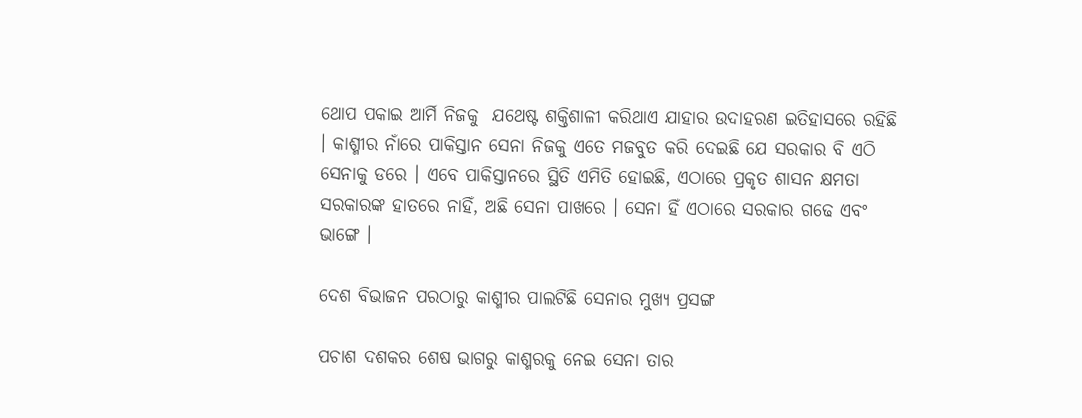ଥୋପ ପକାଇ ଆର୍ମି ନିଜକୁ  ଯଥେଷ୍ଟ ଶକ୍ତିଶାଳୀ କରିଥାଏ ଯାହାର ଉଦାହରଣ ଇତିହାସରେ ରହିଛି । କାଶ୍ମୀର ନାଁରେ ପାକିସ୍ତାନ ସେନା ନିଜକୁ ଏତେ ମଜବୁତ କରି ଦେଇଛି ଯେ ସରକାର ବି ଏଠି ସେନାକୁ ଡରେ । ଏବେ ପାକିସ୍ତାନରେ ସ୍ଥିତି ଏମିତି ହୋଇଛି, ଏଠାରେ ପ୍ରକୃତ ଶାସନ କ୍ଷମତା ସରକାରଙ୍କ ହାତରେ ନାହିଁ, ଅଛି ସେନା ପାଖରେ । ସେନା ହିଁ ଏଠାରେ ସରକାର ଗଢେ ଏବଂ ଭାଙ୍ଗେ ।

ଦେଶ ବିଭାଜନ ପରଠାରୁ କାଶ୍ମୀର ପାଲଟିଛି ସେନାର ମୁଖ୍ୟ ପ୍ରସଙ୍ଗ

ପଚାଶ ଦଶକର ଶେଷ ଭାଗରୁ କାଶ୍ମରକୁ ନେଇ ସେନା ତାର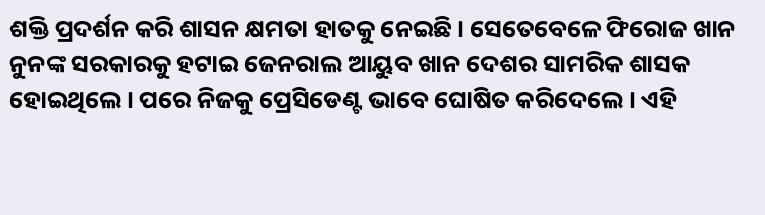ଶକ୍ତି ପ୍ରଦର୍ଶନ କରି ଶାସନ କ୍ଷମତା ହାତକୁ ନେଇଛି । ସେତେବେଳେ ଫିରୋଜ ଖାନ ନୁନଙ୍କ ସରକାରକୁ ହଟାଇ ଜେନରାଲ ଆୟୁବ ଖାନ ଦେଶର ସାମରିକ ଶାସକ ହୋଇଥିଲେ । ପରେ ନିଜକୁ ପ୍ରେସିଡେଣ୍ଟ ଭାବେ ଘୋଷିତ କରିଦେଲେ । ଏହି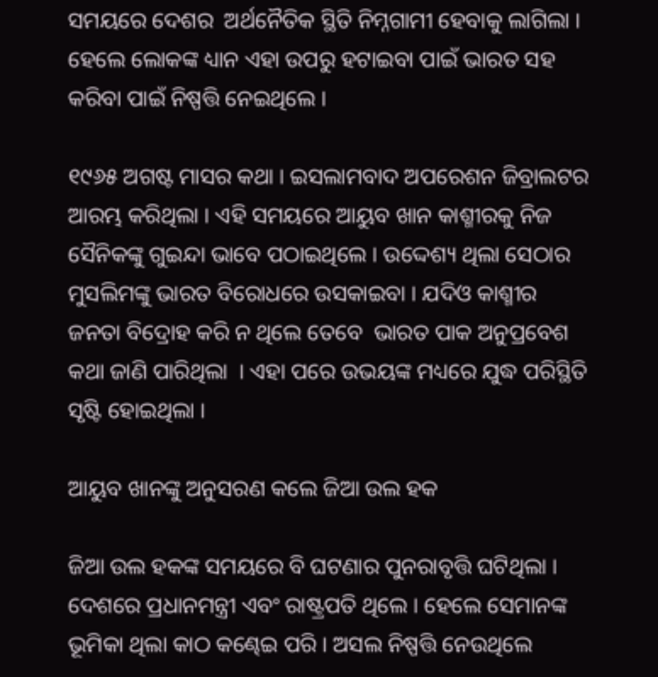ସମୟରେ ଦେଶର  ଅର୍ଥନୈତିକ ସ୍ଥିତି ନିମ୍ନଗାମୀ ହେବାକୁ ଲାଗିଲା । ହେଲେ ଲୋକଙ୍କ ଧ୍ୟାନ ଏହା ଉପରୁ ହଟାଇବା ପାଇଁ ଭାରତ ସହ କରିବା ପାଇଁ ନିଷ୍ପତ୍ତି ନେଇଥିଲେ ।

୧୯୬୫ ଅଗଷ୍ଟ ମାସର କଥା । ଇସଲାମବାଦ ଅପରେଶନ ଜିବ୍ରାଲଟର ଆରମ୍ଭ କରିଥିଲା । ଏହି ସମୟରେ ଆୟୁବ ଖାନ କାଶ୍ମୀରକୁ ନିଜ ସୈନିକଙ୍କୁ ଗୁଇନ୍ଦା ଭାବେ ପଠାଇଥିଲେ । ଉଦ୍ଦେଶ୍ୟ ଥିଲା ସେଠାର ମୁସଲିମଙ୍କୁ ଭାରତ ବିରୋଧରେ ଉସକାଇବା । ଯଦିଓ କାଶ୍ମୀର ଜନତା ବିଦ୍ରୋହ କରି ନ ଥିଲେ ତେବେ  ଭାରତ ପାକ ଅନୁପ୍ରବେଶ କଥା ଜାଣି ପାରିଥିଲା  । ଏହା ପରେ ଉଭୟଙ୍କ ମଧ୍ୟରେ ଯୁଦ୍ଧ ପରିସ୍ଥିତି ସୃଷ୍ଟି ହୋଇଥିଲା ।

ଆୟୁବ ଖାନଙ୍କୁ ଅନୁସରଣ କଲେ ଜିଆ ଉଲ ହକ

ଜିଆ ଉଲ ହକଙ୍କ ସମୟରେ ବି ଘଟଣାର ପୁନରାବୃତ୍ତି ଘଟିଥିଲା । ଦେଶରେ ପ୍ରଧାନମନ୍ତ୍ରୀ ଏବଂ ରାଷ୍ଟ୍ରପତି ଥିଲେ । ହେଲେ ସେମାନଙ୍କ ଭୂମିକା ଥିଲା କାଠ କଣ୍ଢେଇ ପରି । ଅସଲ ନିଷ୍ପତ୍ତି ନେଉଥିଲେ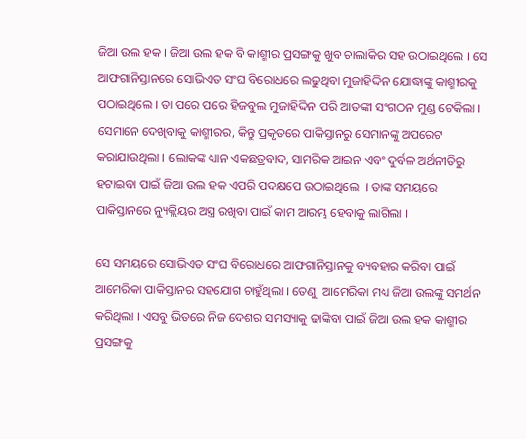ଜିଆ ଉଲ ହକ । ଜିଆ ଉଲ ହକ ବି କାଶ୍ମୀର ପ୍ରସଙ୍ଗକୁ ଖୁବ ଚାଲାକିର ସହ ଉଠାଇଥିଲେ । ସେ ଆଫଗାନିସ୍ତାନରେ ସୋଭିଏତ ସଂଘ ବିରୋଧରେ ଲଢୁଥିବା ମୁଜାହିଦ୍ଦିନ ଯୋଦ୍ଧାଙ୍କୁ କାଶ୍ମୀରକୁ ପଠାଇଥିଲେ । ତା ପରେ ପରେ ହିଜବୁଲ ମୁଜାହିଦ୍ଦିନ ପରି ଆତଙ୍କୀ ସଂଗଠନ ମୁଣ୍ଡ ଟେକିଲା । ସେମାନେ ଦେଖିବାକୁ କାଶ୍ମୀରର, କିନ୍ତୁ ପ୍ରକୃତରେ ପାକିସ୍ତାନରୁ ସେମାନଙ୍କୁ ଅପରେଟ କରାଯାଉଥିଲା । ଲୋକଙ୍କ ଧ୍ୟାନ ଏକଛତ୍ରବାଦ, ସାମରିକ ଆଇନ ଏବଂ ଦୁର୍ବଳ ଅର୍ଥନୀତିରୁ  ହଟାଇବା ପାଇଁ ଜିଆ ଉଲ ହକ ଏପରି ପଦକ୍ଷପେ ଉଠାଇଥିଲେ  । ତାଙ୍କ ସମୟରେ ପାକିସ୍ତାନରେ ନ୍ୟୁକ୍ଲିୟର ଅସ୍ତ୍ର ରଖିବା ପାଇଁ କାମ ଆରମ୍ଭ ହେବାକୁ ଲାଗିଲା ।

ସେ ସମୟରେ ସୋଭିଏତ ସଂଘ ବିରୋଧରେ ଆଫଗାନିସ୍ତାନକୁ ବ୍ୟବହାର କରିବା ପାଇଁ ଆମେରିକା ପାକିସ୍ତାନର ସହଯୋଗ ଚାହୁଁଥିଲା । ତେଣୁ  ଆମେରିକା ମଧ୍ୟ ଜିଆ ଉଲଙ୍କୁ ସମର୍ଥନ କରିଥିଲା । ଏସବୁ ଭିତରେ ନିଜ ଦେଶର ସମସ୍ୟାକୁ ଢାଙ୍କିବା ପାଇଁ ଜିଆ ଉଲ ହକ କାଶ୍ମୀର ପ୍ରସଙ୍ଗକୁ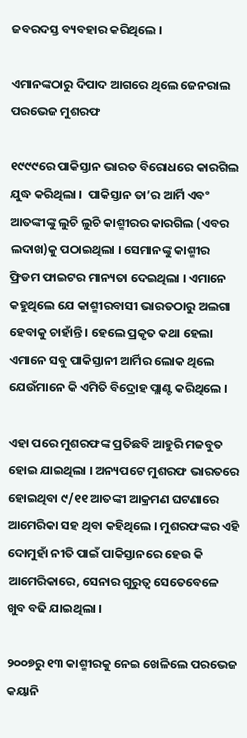ଜବରଦସ୍ତ ବ୍ୟବହାର କରିଥିଲେ ।

ଏମାନଙ୍କଠାରୁ ଦିପାଦ ଆଗରେ ଥିଲେ ଜେନରାଲ ପରଭେଜ ମୁଶରଫ

୧୯୯୯ରେ ପାକିସ୍ତାନ ଭାରତ ବିରୋଧରେ କାରଗିଲ ଯୁଦ୍ଧ କରିଥିଲା ।  ପାକିସ୍ତାନ ତା’ର ଆର୍ମି ଏବଂ ଆତଙ୍କୀଙ୍କୁ ଲୁଚି ଲୁଚି କାଶ୍ମୀରର କାରଗିଲ (ଏବର ଲଦାଖ)କୁ ପଠାଇଥିଲା । ସେମାନଙ୍କୁ କାଶ୍ମୀର ଫ୍ରିଡମ ଫାଇଟର ମାନ୍ୟତା ଦେଇଥିଲା । ଏମାନେ କହୁଥିଲେ ଯେ କାଶ୍ମୀରବାସୀ ଭାରତଠାରୁ ଅଲଗା ହେବାକୁ ଚାହାଁନ୍ତି । ହେଲେ ପ୍ରକୃତ କଥା ହେଲା ଏମାନେ ସବୁ ପାକିସ୍ତାନୀ ଆର୍ମିର ଲୋକ ଥିଲେ ଯେଉଁମାନେ କି ଏମିତି ବିଦ୍ରୋହ ପ୍ଲାଣ୍ଟ କରିଥିଲେ ।

ଏହା ପରେ ମୁଶରଫଙ୍କ ପ୍ରତିଛବି ଆହୁରି ମଜବୁତ ହୋଇ ଯାଇଥିଲା । ଅନ୍ୟପଟେ ମୁଶରଫ ଭାରତରେ ହୋଇଥିବା ୯/୧୧ ଆତଙ୍କୀ ଆକ୍ରମଣ ଘଟଣାରେ ଆମେରିକା ସହ ଥିବା କହିଥିଲେ । ମୁଶରଫଙ୍କର ଏହି ଦୋମୁହାଁ ନୀତି ପାଇଁ ପାକିସ୍ତାନରେ ହେଉ କି ଆମେରିକାରେ, ସେନାର ଗୁରୁତ୍ୱ ସେତେବେଳେ ଖୁବ ବଢି ଯାଇଥିଲା ।

୨୦୦୭ରୁ ୧୩ କାଶ୍ମୀରକୁ ନେଇ ଖେଳିଲେ ପରଭେଜ କୟାନି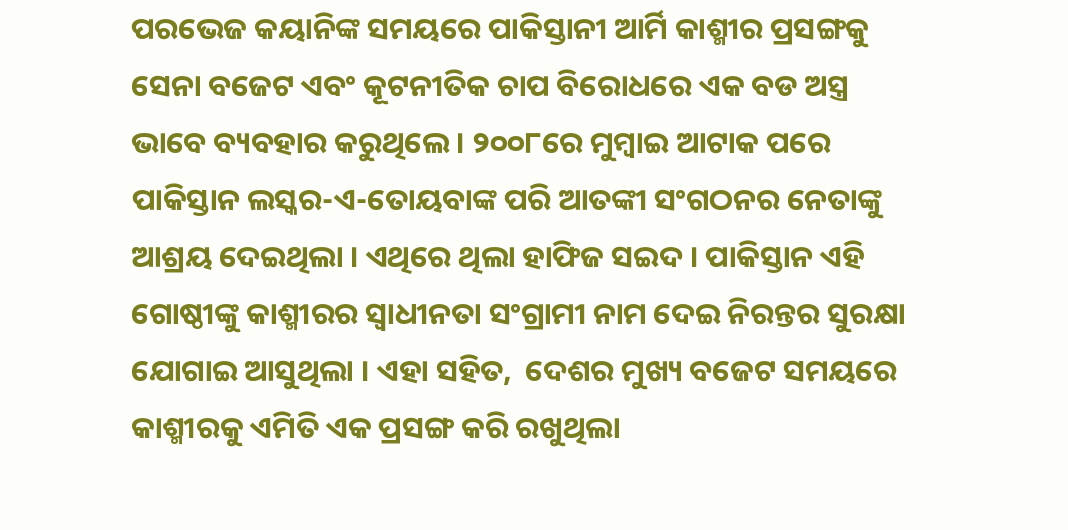ପରଭେଜ କୟାନିଙ୍କ ସମୟରେ ପାକିସ୍ତାନୀ ଆର୍ମି କାଶ୍ମୀର ପ୍ରସଙ୍ଗକୁ ସେନା ବଜେଟ ଏବଂ କୂଟନୀତିକ ଚାପ ବିରୋଧରେ ଏକ ବଡ ଅସ୍ତ୍ର ଭାବେ ବ୍ୟବହାର କରୁଥିଲେ । ୨୦୦୮ରେ ମୁମ୍ବାଇ ଆଟାକ ପରେ ପାକିସ୍ତାନ ଲସ୍କର-ଏ-ତୋୟବାଙ୍କ ପରି ଆତଙ୍କୀ ସଂଗଠନର ନେତାଙ୍କୁ ଆଶ୍ରୟ ଦେଇଥିଲା । ଏଥିରେ ଥିଲା ହାଫିଜ ସଇଦ । ପାକିସ୍ତାନ ଏହି ଗୋଷ୍ଠୀଙ୍କୁ କାଶ୍ମୀରର ସ୍ୱାଧୀନତା ସଂଗ୍ରାମୀ ନାମ ଦେଇ ନିରନ୍ତର ସୁରକ୍ଷା ଯୋଗାଇ ଆସୁଥିଲା । ଏହା ସହିତ,  ଦେଶର ମୁଖ୍ୟ ବଜେଟ ସମୟରେ କାଶ୍ମୀରକୁ ଏମିତି ଏକ ପ୍ରସଙ୍ଗ କରି ରଖୁଥିଲା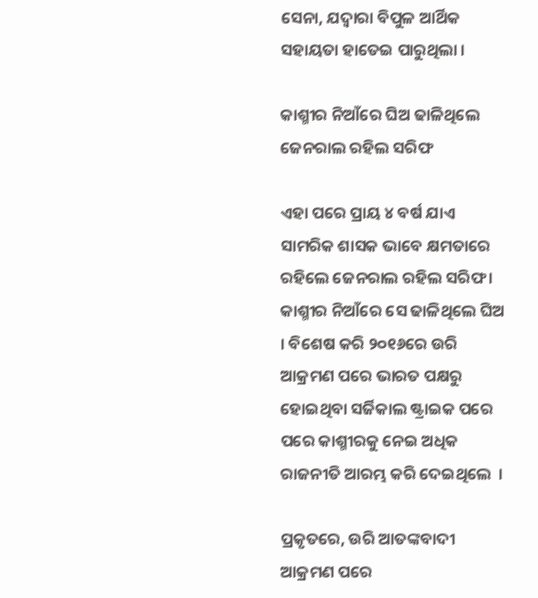ସେନା, ଯଦ୍ୱାରା ବିପୁଳ ଆର୍ଥିକ ସହାୟତା ହାତେଇ ପାରୁଥିଲା ।

କାଶ୍ମୀର ନିଆଁରେ ଘିଅ ଢାଳିଥିଲେ ଜେନରାଲ ରହିଲ ସରିଫ

ଏହା ପରେ ପ୍ରାୟ ୪ ବର୍ଷ ଯାଏ ସାମରିକ ଶାସକ ଭାବେ କ୍ଷମତାରେ ରହିଲେ ଜେନରାଲ ରହିଲ ସରିଫ । କାଶ୍ମୀର ନିଆଁରେ ସେ ଢାଳିଥିଲେ ଘିଅ । ବିଶେଷ କରି ୨୦୧୬ରେ ଉରି ଆକ୍ରମଣ ପରେ ଭାରତ ପକ୍ଷରୁ ହୋଇଥିବା ସର୍ଜିକାଲ ଷ୍ଟ୍ରାଇକ ପରେ ପରେ କାଶ୍ମୀରକୁ ନେଇ ଅଧିକ ରାଜନୀତି ଆରମ୍ଭ କରି ଦେଇଥିଲେ  ।

ପ୍ରକୃତରେ, ଉରି ଆତଙ୍କବାଦୀ ଆକ୍ରମଣ ପରେ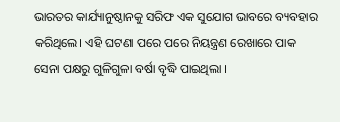ଭାରତର କାର୍ଯ୍ୟାନୁଷ୍ଠାନକୁ ସରିଫ ଏକ ସୁଯୋଗ ଭାବରେ ବ୍ୟବହାର କରିଥିଲେ। ଏହି ଘଟଣା ପରେ ପରେ ନିୟନ୍ତ୍ରଣ ରେଖାରେ ପାକ ସେନା ପକ୍ଷରୁ ଗୁଳିଗୁଳା ବର୍ଷା ବୃଦ୍ଧି ପାଇଥିଲା ।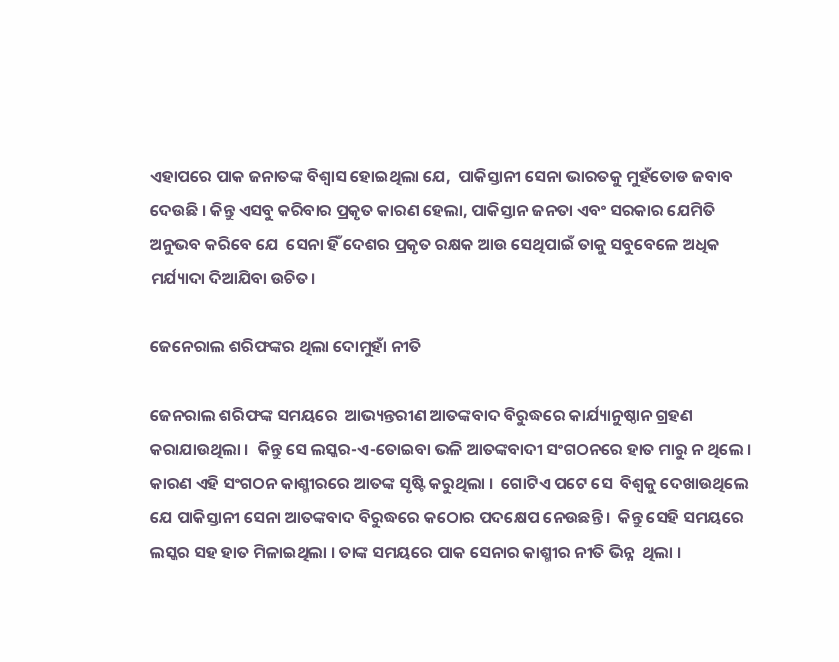ଏହାପରେ ପାକ ଜନାତଙ୍କ ବିଶ୍ୱାସ ହୋଇଥିଲା ଯେ,  ପାକିସ୍ତାନୀ ସେନା ଭାରତକୁ ମୁହଁତୋଡ ଜବାବ ଦେଉଛି । କିନ୍ତୁ ଏସବୁ କରିବାର ପ୍ରକୃତ କାରଣ ହେଲା, ପାକିସ୍ତାନ ଜନତା ଏବଂ ସରକାର ଯେମିତି ଅନୁଭବ କରିବେ ଯେ  ସେନା ହିଁ ଦେଶର ପ୍ରକୃତ ରକ୍ଷକ ଆଉ ସେଥିପାଇଁ ତାକୁ ସବୁବେଳେ ଅଧିକ ମର୍ଯ୍ୟାଦା ଦିଆଯିବା ଉଚିତ।

ଜେନେରାଲ ଶରିଫଙ୍କର ଥିଲା ଦୋମୁହାଁ ନୀତି

ଜେନରାଲ ଶରିଫଙ୍କ ସମୟରେ  ଆଭ୍ୟନ୍ତରୀଣ ଆତଙ୍କବାଦ ବିରୁଦ୍ଧରେ କାର୍ଯ୍ୟାନୁଷ୍ଠାନ ଗ୍ରହଣ କରାଯାଉଥିଲା ।  କିନ୍ତୁ ସେ ଲସ୍କର-ଏ-ତୋଇବା ଭଳି ଆତଙ୍କବାଦୀ ସଂଗଠନରେ ହାତ ମାରୁ ନ ଥିଲେ । କାରଣ ଏହି ସଂଗଠନ କାଶ୍ମୀରରେ ଆତଙ୍କ ସୃଷ୍ଟି କରୁଥିଲା ।  ଗୋଟିଏ ପଟେ ସେ  ବିଶ୍ୱକୁ ଦେଖାଉଥିଲେ  ଯେ ପାକିସ୍ତାନୀ ସେନା ଆତଙ୍କବାଦ ବିରୁଦ୍ଧରେ କଠୋର ପଦକ୍ଷେପ ନେଉଛନ୍ତି ।  କିନ୍ତୁ ସେହି ସମୟରେ ଲସ୍କର ସହ ହାତ ମିଳାଇଥିଲା । ତାଙ୍କ ସମୟରେ ପାକ ସେନାର କାଶ୍ମୀର ନୀତି ଭିନ୍ନ  ଥିଲା ।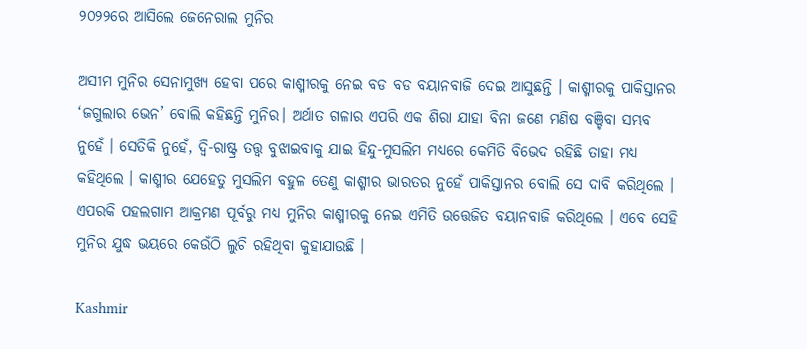୨୦୨୨ରେ ଆସିଲେ ଜେନେରାଲ ମୁନିର

ଅସୀମ ମୁନିର ସେନାମୁଖ୍ୟ ହେବା ପରେ କାଶ୍ମୀରକୁ ନେଇ ବଡ ବଡ ବୟାନବାଜି ଦେଇ ଆସୁଛନ୍ତି । କାଶ୍ମୀରକୁ ପାକିସ୍ତାନର ‘ଜଗୁଲାର ଭେନ’ ବୋଲି କହିଛନ୍ତି ମୁନିର। ଅର୍ଥାତ ଗଳାର ଏପରି ଏକ ଶିରା ଯାହା ବିନା ଜଣେ ମଣିଷ ବଞ୍ଚିବା ସମ୍ଭବ ନୁହେଁ । ସେତିକି ନୁହେଁ, ଦ୍ୱି-ରାଷ୍ଟ୍ର ତତ୍ତ୍ୱ ବୁଝାଇବାକୁ ଯାଇ ହିନ୍ଦୁ-ମୁସଲିମ ମଧ୍ୟରେ କେମିତି ବିଭେଦ ରହିଛି ତାହା ମଧ୍ୟ କହିଥିଲେ । କାଶ୍ମୀର ଯେହେତୁ ମୁସଲିମ ବହୁଳ ତେଣୁ କାଶ୍ମୀର ଭାରତର ନୁହେଁ ପାକିସ୍ତାନର ବୋଲି ସେ ଦାବି କରିଥିଲେ । ଏପରକି ପହଲଗାମ ଆକ୍ରମଣ ପୂର୍ବରୁ ମଧ୍ୟ ମୁନିର କାଶ୍ମୀରକୁ ନେଇ ଏମିତି ଉତ୍ତେଜିତ ବୟାନବାଜି କରିଥିଲେ । ଏବେ ସେହି ମୁନିର ଯୁଦ୍ଧ ଭୟରେ କେଉଁଠି ଲୁଚି ରହିଥିବା କୁହାଯାଉଛି ।

Kashmir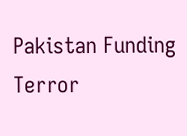Pakistan Funding Terror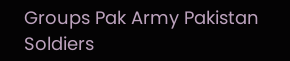Groups Pak Army Pakistan Soldiers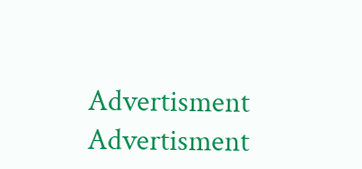Advertisment
Advertisment